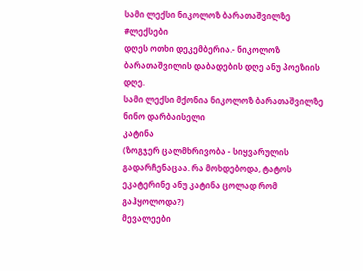სამი ლექსი ნიკოლოზ ბარათაშვილზე
#ლექსები
დღეს ოთხი დეკემბერია.- ნიკოლოზ ბარათაშვილის დაბადების დღე ანუ პოეზიის დღე.
სამი ლექსი მქონია ნიკოლოზ ბარათაშვილზე
ნინო დარბაისელი
კატინა
(ზოგჯერ ცალმხრივობა - სიყვარულის გადარჩენაცაა. რა მოხდებოდა, ტატოს ეკატერინე ანუ კატინა ცოლად რომ გაჰყოლოდა?)
მევალეები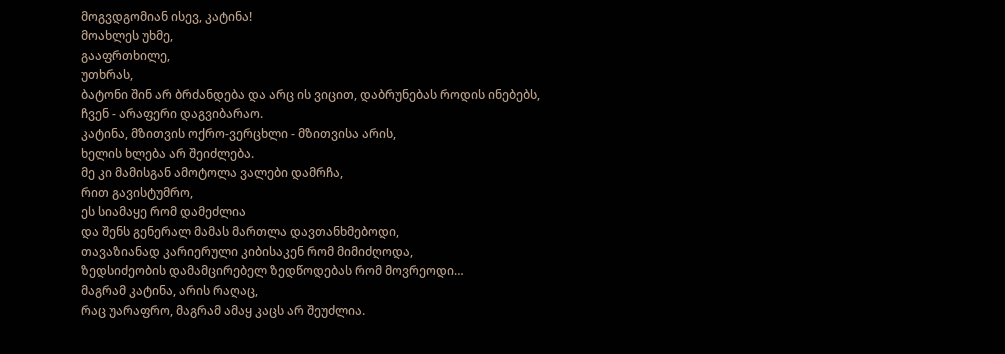მოგვდგომიან ისევ, კატინა!
მოახლეს უხმე,
გააფრთხილე,
უთხრას,
ბატონი შინ არ ბრძანდება და არც ის ვიცით, დაბრუნებას როდის ინებებს,
ჩვენ - არაფერი დაგვიბარაო.
კატინა, მზითვის ოქრო-ვერცხლი - მზითვისა არის,
ხელის ხლება არ შეიძლება.
მე კი მამისგან ამოტოლა ვალები დამრჩა,
რით გავისტუმრო,
ეს სიამაყე რომ დამეძლია
და შენს გენერალ მამას მართლა დავთანხმებოდი,
თავაზიანად კარიერული კიბისაკენ რომ მიმიძღოდა,
ზედსიძეობის დამამცირებელ ზედწოდებას რომ მოვრეოდი…
მაგრამ კატინა, არის რაღაც,
რაც უარაფრო, მაგრამ ამაყ კაცს არ შეუძლია.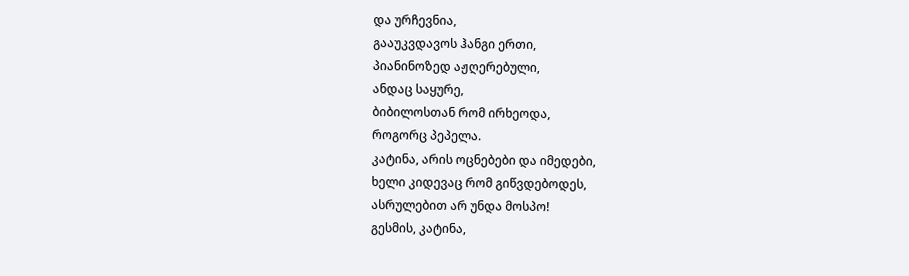და ურჩევნია,
გააუკვდავოს ჰანგი ერთი,
პიანინოზედ აჟღერებული,
ანდაც საყურე,
ბიბილოსთან რომ ირხეოდა,
როგორც პეპელა.
კატინა, არის ოცნებები და იმედები,
ხელი კიდევაც რომ გიწვდებოდეს,
ასრულებით არ უნდა მოსპო!
გესმის, კატინა,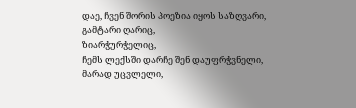დაე, ჩვენ შორის პოეზია იყოს საზღვარი,
გამტარი ღარიც,
ზიარჭურჭელიც,
ჩემს ლექსში დარჩე შენ დაუფრჭვნელი,
მარად უცვლელი,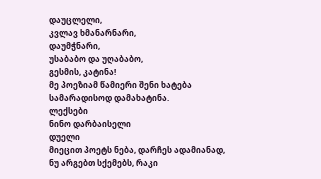დაუცლელი,
კვლავ ხმანარნარი,
დაუმჭნარი,
უსაბაბო და უღაბაბო,
გესმის, კატინა!
მე პოეზიამ წამიერი შენი ხატება
სამარადისოდ დამახატინა.
ლექსები
ნინო დარბაისელი
დუელი
მიეცით პოეტს ნება, დარჩეს ადამიანად,
ნუ არგებთ სქემებს, რაკი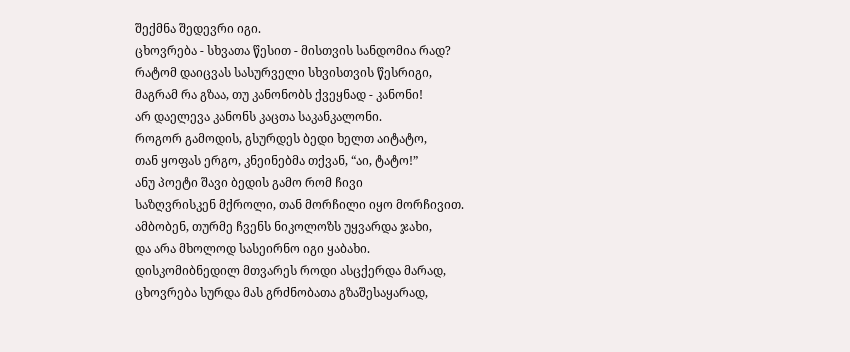შექმნა შედევრი იგი.
ცხოვრება - სხვათა წესით - მისთვის სანდომია რად?
რატომ დაიცვას სასურველი სხვისთვის წესრიგი,
მაგრამ რა გზაა, თუ კანონობს ქვეყნად - კანონი!
არ დაელევა კანონს კაცთა საკანკალონი.
როგორ გამოდის, გსურდეს ბედი ხელთ აიტატო,
თან ყოფას ერგო, კნეინებმა თქვან, “აი, ტატო!”
ანუ პოეტი შავი ბედის გამო რომ ჩივი
საზღვრისკენ მქროლი, თან მორჩილი იყო მორჩივით.
ამბობენ, თურმე ჩვენს ნიკოლოზს უყვარდა ჯახი,
და არა მხოლოდ სასეირნო იგი ყაბახი.
დისკომიბნედილ მთვარეს როდი ასცქერდა მარად,
ცხოვრება სურდა მას გრძნობათა გზაშესაყარად,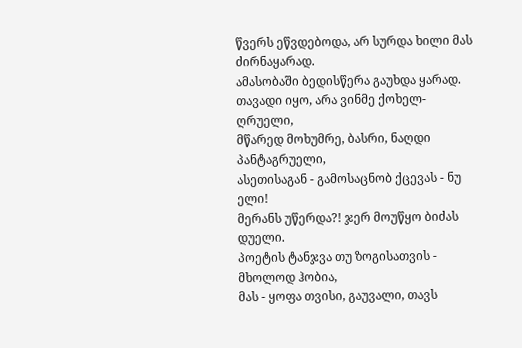წვერს ეწვდებოდა, არ სურდა ხილი მას ძირნაყარად.
ამასობაში ბედისწერა გაუხდა ყარად.
თავადი იყო, არა ვინმე ქოხელ-ღრუელი,
მწარედ მოხუმრე, ბასრი, ნაღდი პანტაგრუელი,
ასეთისაგან - გამოსაცნობ ქცევას - ნუ ელი!
მერანს უწერდა?! ჯერ მოუწყო ბიძას დუელი.
პოეტის ტანჯვა თუ ზოგისათვის - მხოლოდ ჰობია,
მას - ყოფა თვისი, გაუვალი, თავს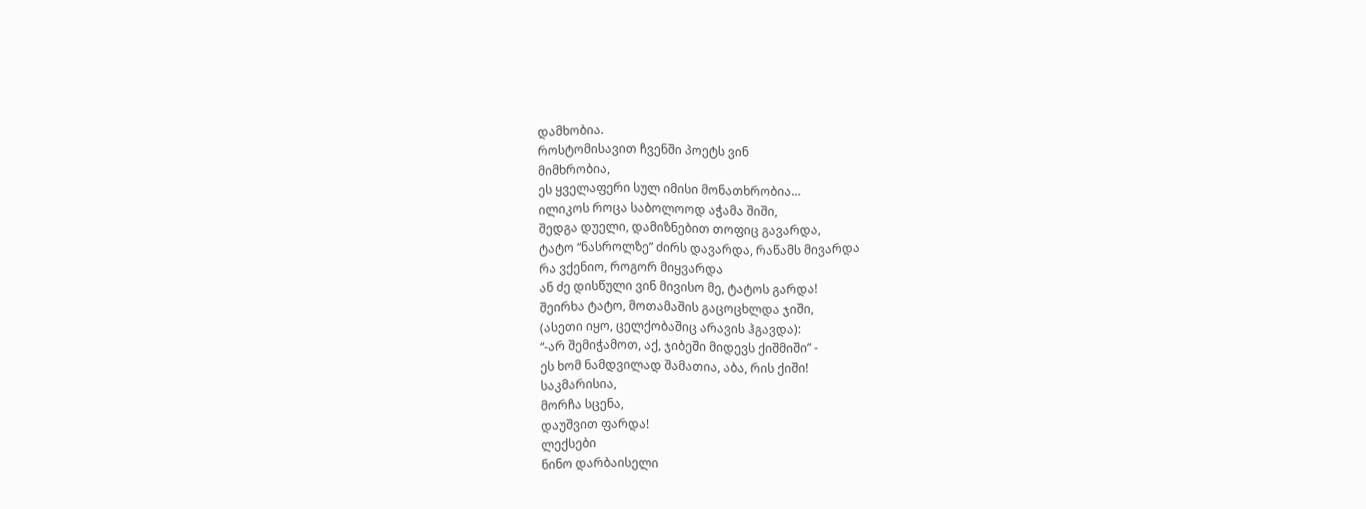დამხობია.
როსტომისავით ჩვენში პოეტს ვინ
მიმხრობია,
ეს ყველაფერი სულ იმისი მონათხრობია…
ილიკოს როცა საბოლოოდ აჭამა შიში,
შედგა დუელი, დამიზნებით თოფიც გავარდა,
ტატო “ნასროლზე” ძირს დავარდა, რაწამს მივარდა
რა ვქენიო, როგორ მიყვარდა
ან ძე დისწული ვინ მივისო მე, ტატოს გარდა!
შეირხა ტატო, მოთამაშის გაცოცხლდა ჯიში,
(ასეთი იყო, ცელქობაშიც არავის ჰგავდა):
“-არ შემიჭამოთ, აქ, ჯიბეში მიდევს ქიშმიში” -
ეს ხომ ნამდვილად შამათია, აბა, რის ქიში!
საკმარისია,
მორჩა სცენა,
დაუშვით ფარდა!
ლექსები
ნინო დარბაისელი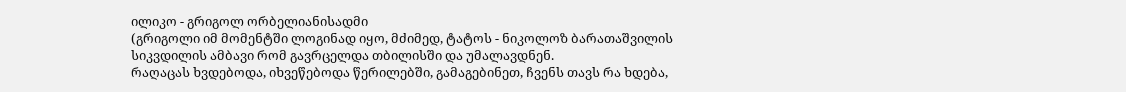ილიკო - გრიგოლ ორბელიანისადმი
(გრიგოლი იმ მომენტში ლოგინად იყო, მძიმედ, ტატოს - ნიკოლოზ ბარათაშვილის სიკვდილის ამბავი რომ გავრცელდა თბილისში და უმალავდნენ.
რაღაცას ხვდებოდა, იხვეწებოდა წერილებში, გამაგებინეთ, ჩვენს თავს რა ხდება,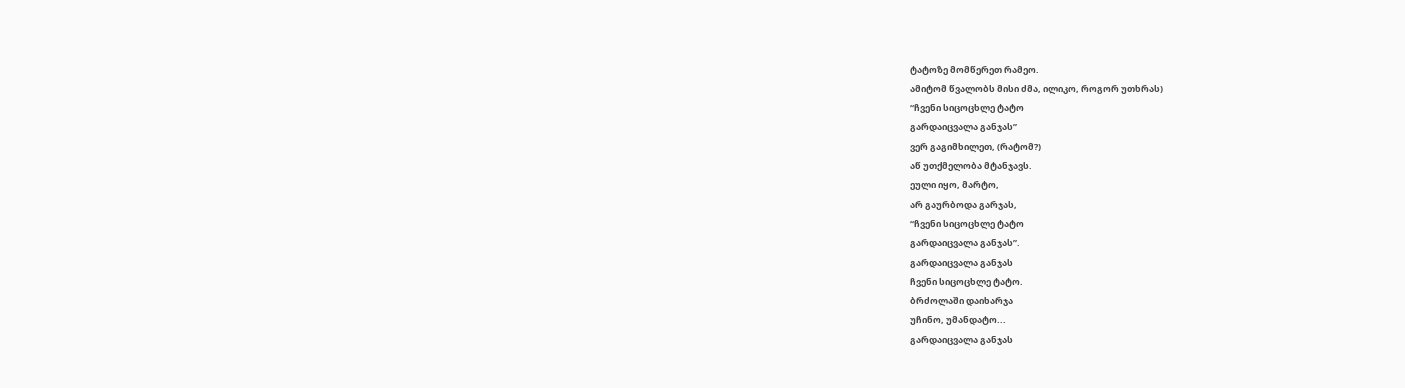ტატოზე მომწერეთ რამეო.
ამიტომ წვალობს მისი ძმა, ილიკო, როგორ უთხრას)
“ჩვენი სიცოცხლე ტატო
გარდაიცვალა განჯას”
ვერ გაგიმხილეთ, (რატომ?)
აწ უთქმელობა მტანჯავს.
ეული იყო, მარტო,
არ გაურბოდა გარჯას,
“ჩვენი სიცოცხლე ტატო
გარდაიცვალა განჯას”.
გარდაიცვალა განჯას
ჩვენი სიცოცხლე ტატო.
ბრძოლაში დაიხარჯა
უჩინო, უმანდატო...
გარდაიცვალა განჯას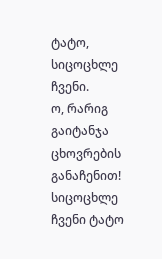ტატო, სიცოცხლე ჩვენი.
ო, რარიგ გაიტანჯა
ცხოვრების განაჩენით!
სიცოცხლე ჩვენი ტატო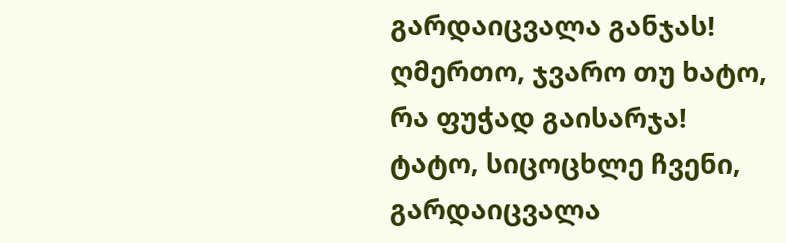გარდაიცვალა განჯას!
ღმერთო, ჯვარო თუ ხატო,
რა ფუჭად გაისარჯა!
ტატო, სიცოცხლე ჩვენი,
გარდაიცვალა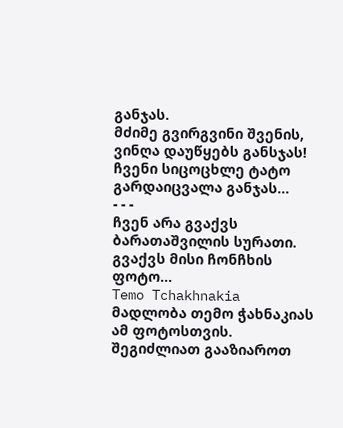განჯას.
მძიმე გვირგვინი შვენის,
ვინღა დაუწყებს განსჯას!
ჩვენი სიცოცხლე ტატო
გარდაიცვალა განჯას...
- - -
ჩვენ არა გვაქვს ბარათაშვილის სურათი. გვაქვს მისი ჩონჩხის ფოტო…
Temo Tchakhnakia
მადლობა თემო ჭახნაკიას ამ ფოტოსთვის.
შეგიძლიათ გააზიაროთ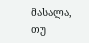მასალა, თუ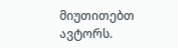მიუთითებთ ავტორს.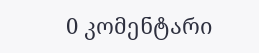0 კომენტარი